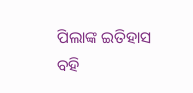ପିଲାଙ୍କ ଇତିହାସ ବହି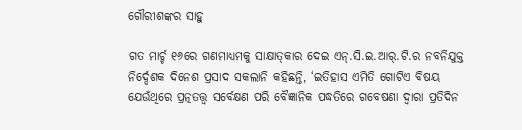ଗୌରୀଶଙ୍କର ସାହୁ

ଗତ ମାର୍ଚ୍ଚ ୧୬ରେ ଗଣମାଧ୍ୟମକୁ ସାକ୍ଷାତ୍‌କାର ଦେଇ ଏନ୍‌.ସି.ଇ.ଆର୍‌.ଟି.ର ନବନିଯୁକ୍ତ ନିର୍ଦ୍ଦେଶକ ଦିନେଶ ପ୍ରସାଦ ସକଲାନି କହିଛନ୍ତି, ‘ଇତିହାସ ଏମିତି ଗୋଟିଏ ବିଷୟ ଯେଉଁଥିରେ ପ୍ରତ୍ନତତ୍ତ୍ୱ ସର୍ବେକ୍ଷଣ ପରି ବୈଜ୍ଞାନିକ ପଦ୍ଧତିରେ ଗବେଷଣା ଦ୍ୱାରା ପ୍ରତିଦିନ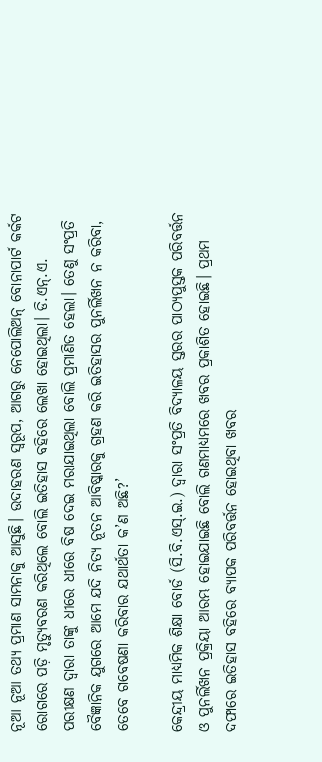ନୂଆ ନୂଆ ତଥ୍ୟ ପ୍ରମାଣ ସାମନାକୁ ଆସୁଛି। ଉଦାହରଣ ସ୍ୱରୂପ, ଆଗରୁ ନେପୋଲିଅନ୍ ବୋନାପାର୍ଟ କର୍କଟ ରୋଗରେ ପଡ଼ି ମୃତ୍ୟୁବରଣ କରିଥିଲେ ବୋଲି ଇତିହାସ ବହିରେ ଲେଖା ହୋଇଥିଲା। ଡି.ଏନ୍‌.ଏ. ପରୀକ୍ଷଣ ଦ୍ୱାରା ତାଙ୍କୁ ଧୀରେ ଧୀରେ ବିଷ ଦେଇ ମରାଯାଇଥିଲା ବୋଲି ପ୍ରମାଣିତ ହେଲା। ତେଣୁ ସଂପ୍ରତି ବୈଜ୍ଞାନିକ ଯୁଗରେ ଆମେ ଯଦି ନିତ୍ୟ ନୂତନ ଆବିଷ୍କାରକୁ ଗ୍ରହଣ କରି ଇତିହାସର ପୁନର୍ଲିଖନ ନ କରିବା, ତେବେ ଗବେଷଣା କରିବାର ଯଥାର୍ଥତା କ’ଣ ଅଛି?’

କେନ୍ଦ୍ରୀୟ ମାଧ୍ୟମିକ ଶିକ୍ଷା ବୋର୍ଡ (ସି.ବି.ଏସ୍‌.ଇ.) ଦ୍ୱାରା ସଂପ୍ରତି ବିଦ୍ୟାଳୟ ସ୍ତରର ପାଠ୍ୟପୁସ୍ତକ ପରିବର୍ତ୍ତନ ଓ ପୁନର୍ଲିଖନ ପ୍ରକ୍ରିୟା ଆରମ୍ଭ ହୋଇଯାଇଛି ବୋଲି ଗଣମାଧ୍ୟମରେ ଖବର ପ୍ରକାଶିତ ହୋଇଛି। ପ୍ରଥମ ଦଫାରେ ଇତିହାସ ବହିରେ ବ୍ୟାପକ ପରିବର୍ତ୍ତନ ହୋଇଥିବା ଖବର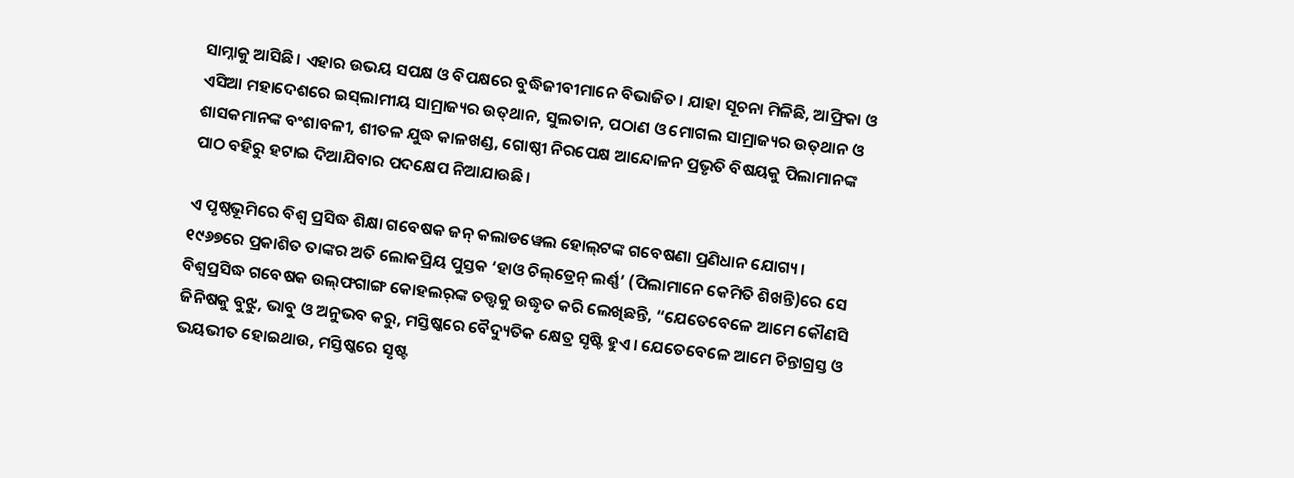ସାମ୍ନାକୁ ଆସିଛି। ଏହାର ଉଭୟ ସପକ୍ଷ ଓ ବିପକ୍ଷରେ ବୁଦ୍ଧିଜୀବୀମାନେ ବିଭାଜିତ। ଯାହା ସୂଚନା ମିଳିଛି, ଆଫ୍ରିକା ଓ ଏସିଆ ମହାଦେଶରେ ଇସ୍‌ଲାମୀୟ ସାମ୍ରାଜ୍ୟର ଉତ୍‌ଥାନ, ସୁଲତାନ, ପଠାଣ ଓ ମୋଗଲ ସାମ୍ରାଜ୍ୟର ଉତ୍‌ଥାନ ଓ ଶାସକମାନଙ୍କ ବଂଶାବଳୀ, ଶୀତଳ ଯୁଦ୍ଧ କାଳଖଣ୍ଡ, ଗୋଷ୍ଠୀ ନିରପେକ୍ଷ ଆନ୍ଦୋଳନ ପ୍ରଭୃତି ବିଷୟକୁ ପିଲାମାନଙ୍କ ପାଠ ବହିରୁ ହଟାଇ ଦିଆଯିବାର ପଦକ୍ଷେପ ନିଆଯାଉଛି।

ଏ ପୃଷ୍ଠଭୂମିରେ ବିଶ୍ୱ ପ୍ରସିଦ୍ଧ ଶିକ୍ଷା ଗବେଷକ ଜନ୍ କଲାଡୱେଲ ହୋଲ୍‌ଟଙ୍କ ଗବେଷଣା ପ୍ରଣିଧାନ ଯୋଗ୍ୟ। ୧୯୬୭ରେ ପ୍ରକାଶିତ ତାଙ୍କର ଅତି ଲୋକପ୍ରିୟ ପୁସ୍ତକ ‘ହାଓ ଚିଲ୍‌ଡ୍ରେନ୍ ଲର୍ଣ୍ଣ’ (ପିଲାମାନେ କେମିତି ଶିଖନ୍ତି)ରେ ସେ ବିଶ୍ୱପ୍ରସିଦ୍ଧ ଗବେଷକ ଉଲ୍‌ଫଗାଙ୍ଗ କୋହଲର୍‌ଙ୍କ ତତ୍ତ୍ୱକୁ ଉଦ୍ଧୃତ କରି ଲେଖିଛନ୍ତି, “ଯେତେବେଳେ ଆମେ କୌଣସି ଜିନିଷକୁ ବୁଝୁ, ଭାବୁ ଓ ଅନୁଭବ କରୁ, ମସ୍ତିଷ୍କରେ ବୈଦ୍ୟୁତିକ କ୍ଷେତ୍ର ସୃଷ୍ଟି ହୁଏ। ଯେତେବେଳେ ଆମେ ଚିନ୍ତାଗ୍ରସ୍ତ ଓ ଭୟଭୀତ ହୋଇଥାଉ, ମସ୍ତିଷ୍କରେ ସୃଷ୍ଟ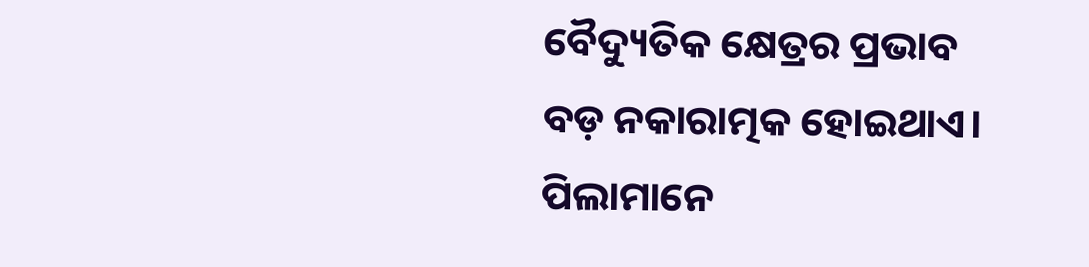ବୈଦ୍ୟୁତିକ କ୍ଷେତ୍ରର ପ୍ରଭାବ ବଡ଼ ନକାରାତ୍ମକ ହୋଇଥାଏ। ପିଲାମାନେ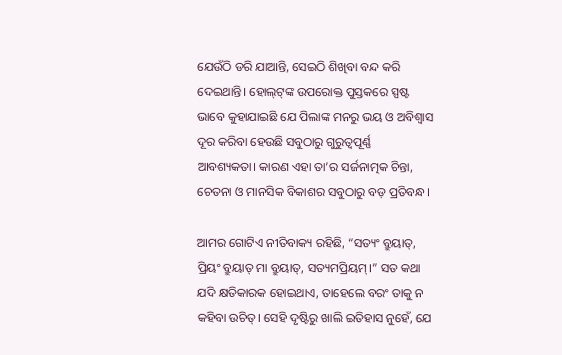ଯେଉଁଠି ଡରି ଯାଆନ୍ତି, ସେଇଠି ଶିଖିବା ବନ୍ଦ କରି ଦେଇଥାନ୍ତି। ହୋଲ୍‌ଟ୍‌ଙ୍କ ଉପରୋକ୍ତ ପୁସ୍ତକରେ ସ୍ପଷ୍ଟ ଭାବେ କୁହାଯାଇଛି ଯେ ପିଲାଙ୍କ ମନରୁ ଭୟ ଓ ଅବିଶ୍ୱାସ ଦୂର କରିବା ହେଉଛି ସବୁଠାରୁ ଗୁରୁତ୍ୱପୂର୍ଣ୍ଣ ଆବଶ୍ୟକତା। କାରଣ ଏହା ତା’ର ସର୍ଜନାତ୍ମକ ଚିନ୍ତା, ଚେତନା ଓ ମାନସିକ ବିକାଶର ସବୁଠାରୁ ବଡ଼ ପ୍ରତିବନ୍ଧ।

ଆମର ଗୋଟିଏ ନୀତିବାକ୍ୟ ରହିଛି, “ସତ୍ୟଂ ବ୍ରୁୟାତ୍‌, ପ୍ରିୟଂ ବ୍ରୁୟାତ୍ ମା ବ୍ରୁୟାତ୍‌, ସତ୍ୟମପ୍ରିୟମ୍‌।” ସତ କଥା ଯଦି କ୍ଷତିକାରକ ହୋଇଥାଏ, ତାହେଲେ ବରଂ ତାକୁ ନ କହିବା ଉଚିତ୍‌। ସେହି ଦୃଷ୍ଟିରୁ ଖାଲି ଇତିହାସ ନୁହେଁ, ଯେ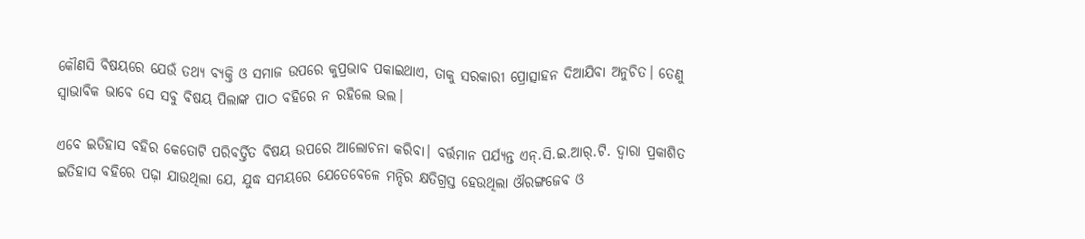କୌଣସି ବିଷୟରେ ଯେଉଁ ତଥ୍ୟ ବ୍ୟକ୍ତି ଓ ସମାଜ ଉପରେ କୁପ୍ରଭାବ ପକାଇଥାଏ, ତାକୁ ସରକାରୀ ପ୍ରୋତ୍ସାହନ ଦିଆଯିବା ଅନୁଚିତ। ତେଣୁ ସ୍ବାଭାବିକ ଭାବେ ସେ ସବୁ ବିଷୟ ପିଲାଙ୍କ ପାଠ ବହିରେ ନ ରହିଲେ ଭଲ।

ଏବେ ଇତିହାସ ବହିର କେତୋଟି ପରିବର୍ତ୍ତିତ ବିଷୟ ଉପରେ ଆଲୋଚନା କରିବା। ବର୍ତ୍ତମାନ ପର୍ଯ୍ୟନ୍ତ ଏନ୍‌.ସି.ଇ.ଆର୍‌.ଟି. ଦ୍ୱାରା ପ୍ରକାଶିତ ଇତିହାସ ବହିରେ ପଢ଼ା ଯାଉଥିଲା ଯେ, ଯୁଦ୍ଧ ସମୟରେ ଯେତେବେଳେ ମନ୍ଦିର କ୍ଷତିଗ୍ରସ୍ତ ହେଉଥିଲା ଔରଙ୍ଗଜେବ ଓ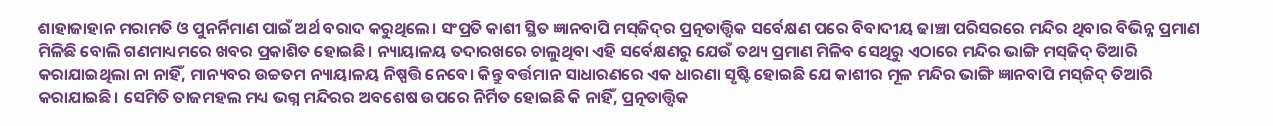ଶାହାଜାହାନ ମରାମତି ଓ ପୁନର୍ନିମାଣ ପାଇଁ ଅର୍ଥ ବରାଦ କରୁଥିଲେ। ସଂପ୍ରତି କାଶୀ ସ୍ଥିତ ଜ୍ଞାନବାପି ମସ୍‌ଜିଦ୍‌ର ପ୍ରତ୍ନତାତ୍ତ୍ୱିକ ସର୍ବେକ୍ଷଣ ପରେ ବିବାଦୀୟ ଢାଞ୍ଚା ପରିସରରେ ମନ୍ଦିର ଥିବାର ବିଭିନ୍ନ ପ୍ରମାଣ ମିଳିଛି ବୋଲି ଗଣମାଧ୍ୟମରେ ଖବର ପ୍ରକାଶିତ ହୋଇଛି। ନ୍ୟାୟାଳୟ ତଦାରଖରେ ଚାଲୁଥିବା ଏହି ସର୍ବେକ୍ଷଣରୁ ଯେଉଁ ତଥ୍ୟ ପ୍ରମାଣ ମିଳିବ ସେଥିରୁ ଏଠାରେ ମନ୍ଦିର ଭାଙ୍ଗି ମସ୍‌ଜିଦ୍ ତିଆରି କରାଯାଇଥିଲା ନା ନାହିଁ, ମାନ୍ୟବର ଉଚ୍ଚତମ ନ୍ୟାୟାଳୟ ନିଷ୍ପତ୍ତି ନେବେ। କିନ୍ତୁ ବର୍ତ୍ତମାନ ସାଧାରଣରେ ଏକ ଧାରଣା ସୃଷ୍ଟି ହୋଇଛି ଯେ କାଶୀର ମୂଳ ମନ୍ଦିର ଭାଙ୍ଗି ଜ୍ଞାନବାପି ମସ୍‌ଜିଦ୍ ତିଆରି କରାଯାଇଛି। ସେମିତି ତାଜମହଲ ମଧ୍ୟ ଭଗ୍ନ ମନ୍ଦିରର ଅବଶେଷ ଉପରେ ନିର୍ମିତ ହୋଇଛି କି ନାହିଁ, ପ୍ରତ୍ନତାତ୍ତ୍ୱିକ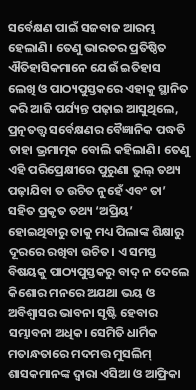ସର୍ବେକ୍ଷଣ ପାଇଁ ସଜବାଜ ଆରମ୍ଭ ହେଲାଣି। ତେଣୁ ଭାରତର ପ୍ରତିଷ୍ଠିତ ଐତିହାସିକମାନେ ଯେଉଁ ଇତିହାସ ଲେଖି ଓ ପାଠ୍ୟପୁସ୍ତକରେ ଏହାକୁ ସ୍ଥାନିତ କରି ଆଜି ପର୍ଯ୍ୟନ୍ତ ପଢ଼ାଇ ଆସୁଥିଲେ, ପ୍ରତ୍ନତତ୍ତ୍ୱ ସର୍ବେକ୍ଷଣର ବୈଜ୍ଞାନିକ ପଦ୍ଧତି ତାହା ଭ୍ରମାତ୍ମକ ବୋଲି କହିଲାଣି। ତେଣୁ ଏହି ପରିପ୍ରେକ୍ଷୀରେ ପୁରୁଣା ଭୁଲ୍ ତଥ୍ୟ ପଢ଼ାଯିବା ତ ଉଚିତ ନୁହେଁ ଏବଂ ତା’ ସହିତ ପ୍ରକୃତ ତଥ୍ୟ ‘ଅପ୍ରିୟ’ ହୋଇଥିବାରୁ ତାକୁ ମଧ୍ୟ ପିଲାଙ୍କ ଶିକ୍ଷାରୁ ଦୂରରେ ରଖିବା ଉଚିତ। ଏ ସମସ୍ତ ବିଷୟକୁ ପାଠ୍ୟପୁସ୍ତକରୁ ବାଦ୍ ନ ଦେଲେ କିଶୋର ମନରେ ଅଯଥା ଭୟ ଓ ଅବିଶ୍ୱାସର ଭାବନା ସୃଷ୍ଟି ହେବାର ସମ୍ଭାବନା ଅଧିକ। ସେମିତି ଧାର୍ମିକ ମତାନ୍ଧତାରେ ମଦମତ୍ତ ମୁସଲିମ୍‌ ଶାସକମାନଙ୍କ ଦ୍ୱାରା ଏସିଆ ଓ ଆଫ୍ରିକା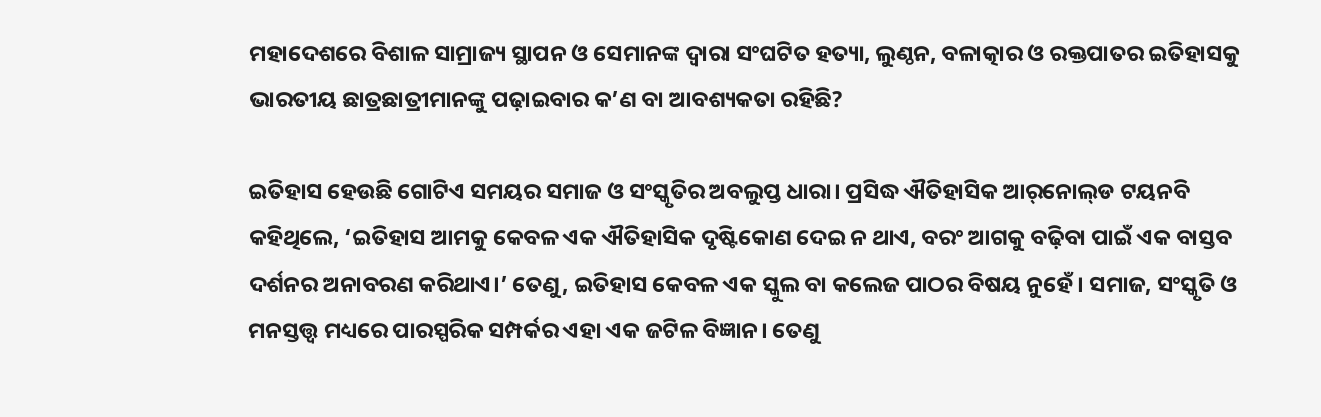ମହାଦେଶରେ ବିଶାଳ ସାମ୍ରାଜ୍ୟ ସ୍ଥାପନ ଓ ସେମାନଙ୍କ ଦ୍ବାରା ସଂଘଟିତ ହତ୍ୟା, ଲୁଣ୍ଠନ, ବଳାତ୍କାର ଓ ରକ୍ତପାତର ଇତିହାସକୁ ଭାରତୀୟ ଛାତ୍ରଛାତ୍ରୀମାନଙ୍କୁ ପଢ଼ାଇବାର କ’ଣ ବା ଆବଶ୍ୟକତା ରହିଛି?

ଇତିହାସ ହେଉଛି ଗୋଟିଏ ସମୟର ସମାଜ ଓ ସଂସ୍କୃତିର ଅବଲୁପ୍ତ ଧାରା। ପ୍ରସିଦ୍ଧ ଐତିହାସିକ ଆର୍‌ନୋଲ୍‌ଡ ଟୟନବି କହିଥିଲେ, ‘ଇତିହାସ ଆମକୁ କେବଳ ଏକ ଐତିହାସିକ ଦୃଷ୍ଟିକୋଣ ଦେଇ ନ ଥାଏ, ବରଂ ଆଗକୁ ବଢ଼ିବା ପାଇଁ ଏକ ବାସ୍ତବ ଦର୍ଶନର ଅନାବରଣ କରିଥାଏ।’ ତେଣୁ, ଇତିହାସ କେବଳ ଏକ ସ୍କୁଲ ବା କଲେଜ ପାଠର ବିଷୟ ନୁହେଁ। ସମାଜ, ସଂସ୍କୃତି ଓ ମନସ୍ତତ୍ତ୍ୱ ମଧ୍ୟରେ ପାରସ୍ପରିକ ସମ୍ପର୍କର ଏହା ଏକ ଜଟିଳ ବିଜ୍ଞାନ। ତେଣୁ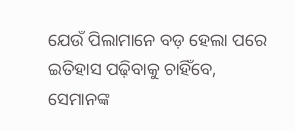ଯେଉଁ ପିଲାମାନେ ବଡ଼ ହେଲା ପରେ ଇତିହାସ ପଢ଼ିବାକୁ ଚାହିଁବେ, ସେମାନଙ୍କ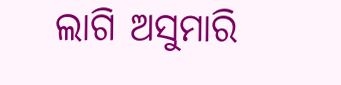ଲାଗି ଅସୁମାରି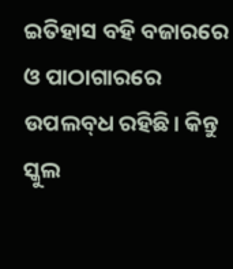ଇତିହାସ ବହି ବଜାରରେ ଓ ପାଠାଗାରରେ ଉପଲବ୍‌ଧ ରହିଛି। କିନ୍ତୁ ସ୍କୁଲ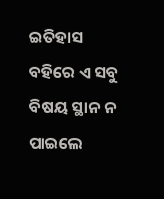ଇତିହାସ ବହିରେ ଏ ସବୁ ବିଷୟ ସ୍ଥାନ ନ ପାଇଲେ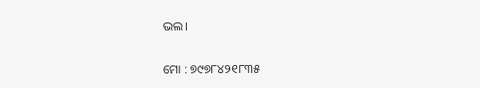ଭଲ।

ମୋ : ୭୯୭୮୪୨୧୮୩୫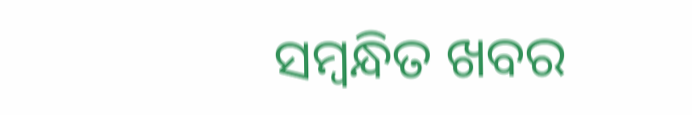ସମ୍ବନ୍ଧିତ ଖବର